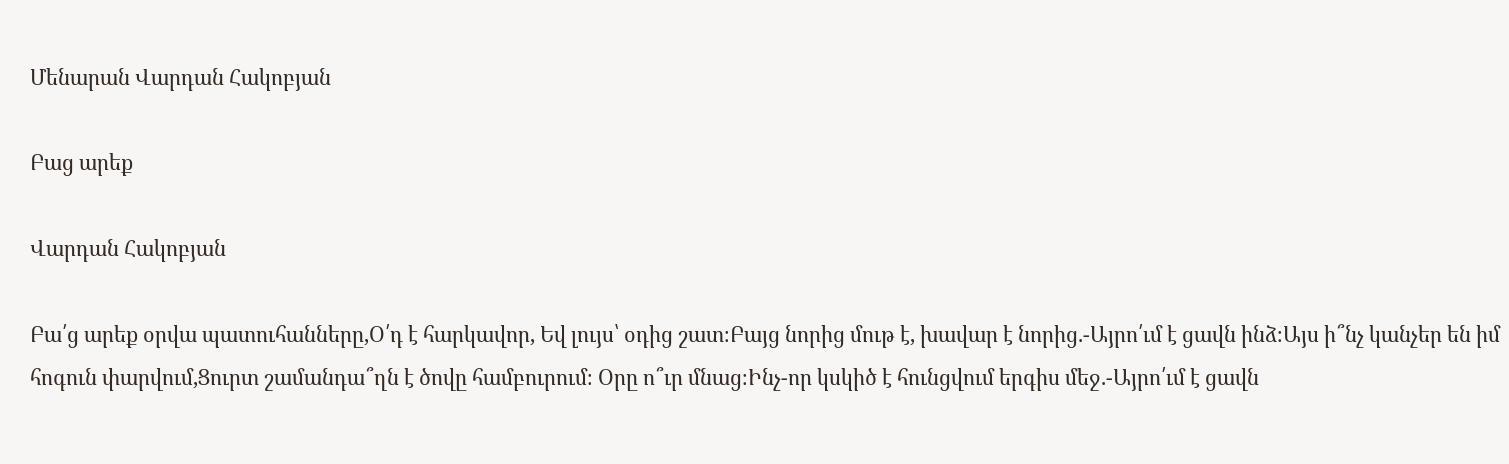Մենարան Վարդան Հակոբյան

Բաց արեք

Վարդան Հակոբյան

Բա՛ց արեք օրվա պատուհանները,Օ՛դ է հարկավոր, Եվ լույս՝ օդից շատ։Բայց նորից մութ է, խավար է նորից.-Այրո՛ւմ է ցավն ինձ։Այս ի՞նչ կանչեր են իմ հոգուն փարվում,Ցուրտ շամանդա՞ղն է ծովը համբուրում։ Օրը ո՞ւր մնաց։Ինչ-որ կսկիծ է հունցվում երգիս մեջ.-Այրո՛ւմ է ցավն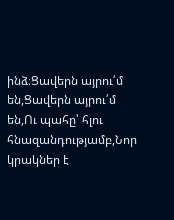ինձ։Ցավերն այրու՛մ են,Ցավերն այրու՛մ են,Ու պահը՝ հլու հնազանդությամբ,Նոր կրակներ է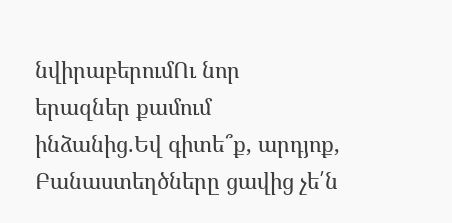նվիրաբերումՈւ նոր երազներ քամում ինձանից.Եվ գիտե՞ք, արդյոք, Բանաստեղծները ցավից չե՛ն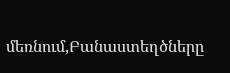մեռնում,Բանաստեղծները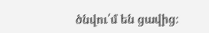ծնվու՛մ են ցավից։